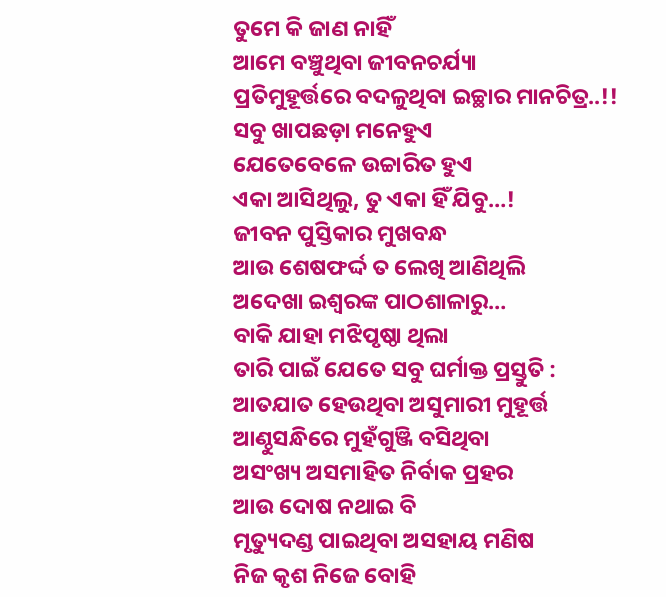ତୁମେ କି ଜାଣ ନାହିଁ
ଆମେ ବଞ୍ଚୁଥିବା ଜୀବନଚର୍ଯ୍ୟା
ପ୍ରତିମୁହୂର୍ତ୍ତରେ ବଦଳୁଥିବା ଇଚ୍ଛାର ମାନଚିତ୍ର..!!
ସବୁ ଖାପଛଡ଼ା ମନେହୁଏ
ଯେତେବେଳେ ଉଚ୍ଚାରିତ ହୁଏ
ଏକା ଆସିଥିଲୁ, ତୁ ଏକା ହିଁ ଯିବୁ…!
ଜୀବନ ପୁସ୍ତିକାର ମୁଖବନ୍ଧ
ଆଉ ଶେଷଫର୍ଦ୍ଦ ତ ଲେଖି ଆଣିଥିଲି
ଅଦେଖା ଇଶ୍ୱରଙ୍କ ପାଠଶାଳାରୁ…
ବାକି ଯାହା ମଝିପୃଷ୍ଠା ଥିଲା
ତାରି ପାଇଁ ଯେତେ ସବୁ ଘର୍ମାକ୍ତ ପ୍ରସ୍ତୁତି :
ଆତଯାତ ହେଉଥିବା ଅସୁମାରୀ ମୁହୂର୍ତ୍ତ
ଆଣ୍ଠୁସନ୍ଧିରେ ମୁହଁଗୁଞ୍ଜି ବସିଥିବା
ଅସଂଖ୍ୟ ଅସମାହିତ ନିର୍ବାକ ପ୍ରହର
ଆଉ ଦୋଷ ନଥାଇ ବି
ମୃତ୍ୟୁଦଣ୍ଡ ପାଇଥିବା ଅସହାୟ ମଣିଷ
ନିଜ କୃଶ ନିଜେ ବୋହି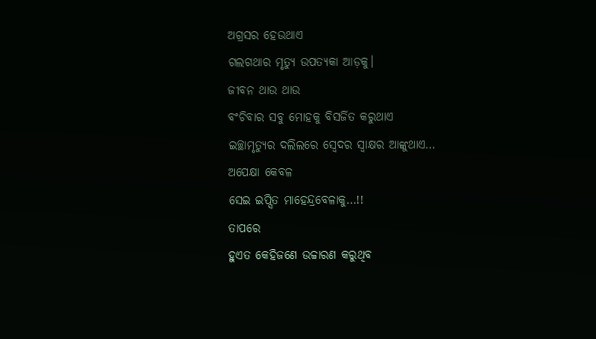ଅଗ୍ରସର ହେଉଥାଏ
ଗଲଗଥାର ମୃତ୍ୟୁ ଉପତ୍ୟକା ଆଡ଼କୁ।
ଜୀବନ ଥାଉ ଥାଉ
ବଂଚିବାର ସବୁ ମୋହକୁ ବିସର୍ଜିତ କରୁଥାଏ
ଇଚ୍ଛାମୃତ୍ୟୁର ଦଲିଲରେ ସ୍ବେଦର ସ୍ବାକ୍ଷର ଆଙ୍କୁଥାଏ…
ଅପେକ୍ଷା କେବଳ
ସେଇ ଇପ୍ସିତ ମାହେନ୍ଦ୍ରବେଳାକୁ…!!
ତାପରେ
ହୁଏତ କେହିଜଣେ ଉଚ୍ଚାରଣ କରୁଥିବ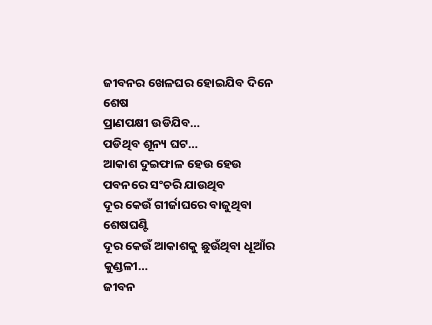ଜୀବନର ଖେଳଘର ହୋଇଯିବ ଦିନେ ଶେଷ
ପ୍ରାଣପକ୍ଷୀ ଉଡିଯିବ…
ପଡିଥିବ ଶୂନ୍ୟ ଘଟ…
ଆକାଶ ଦୁଇଫାଳ ହେଉ ହେଉ
ପବନରେ ସଂଚରି ଯାଉଥିବ
ଦୂର କେଉଁ ଗୀର୍ଜାଘରେ ବାଜୁଥିବା ଶେଷଘଣ୍ଟି
ଦୂର କେଉଁ ଆକାଶକୁ ଛୁଉଁଥିବା ଧୂଆଁର କୁଣ୍ଡଳୀ…
ଜୀବନ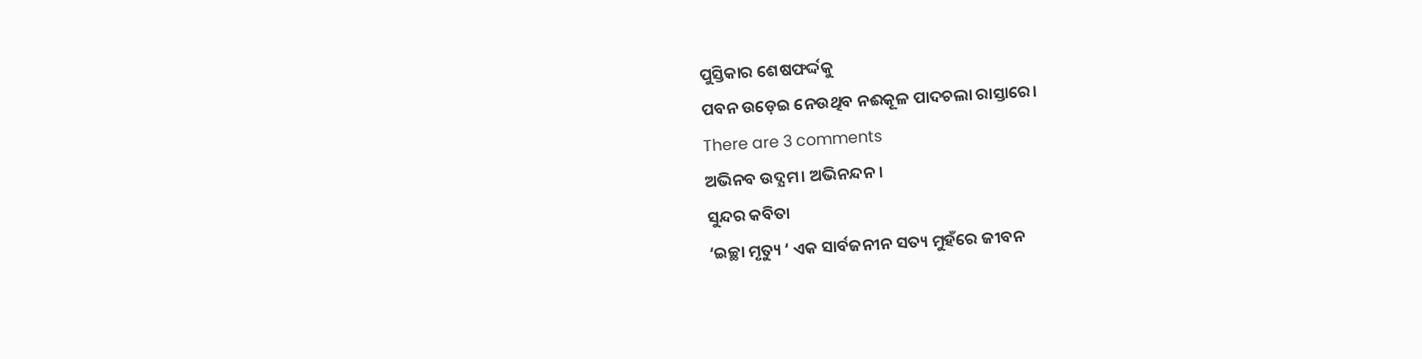ପୁସ୍ତିକାର ଶେଷଫର୍ଦ୍ଦକୁ
ପବନ ଉଡ଼େଇ ନେଉଥିବ ନଈକୂଳ ପାଦଚଲା ରାସ୍ତାରେ।
There are 3 comments
ଅଭିନବ ଉଦ୍ଯମ। ଅଭିନନ୍ଦନ।
ସୁନ୍ଦର କବିତା
‘ଇଚ୍ଛା ମୃତ୍ୟୁ ‘ ଏକ ସାର୍ବଜନୀନ ସତ୍ୟ ମୁହଁରେ ଜୀବନ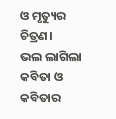ଓ ମୃତ୍ୟୁର ଚିତ୍ରଣ।
ଭଲ ଲାଗିଲା କବିତା ଓ କବିତାର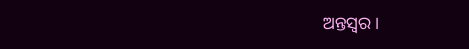ଅନ୍ତସ୍ୱର।